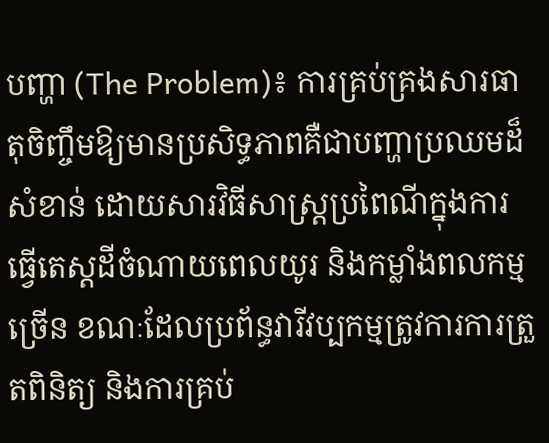បញ្ហា (The Problem)៖ ការគ្រប់គ្រងសារធាតុចិញ្ចឹមឱ្យមានប្រសិទ្ធភាពគឺជាបញ្ហាប្រឈមដ៏សំខាន់ ដោយសារវិធីសាស្ត្រប្រពៃណីក្នុងការធ្វើតេស្តដីចំណាយពេលយូរ និងកម្លាំងពលកម្មច្រើន ខណៈដែលប្រព័ន្ធវារីវប្បកម្មត្រូវការការត្រួតពិនិត្យ និងការគ្រប់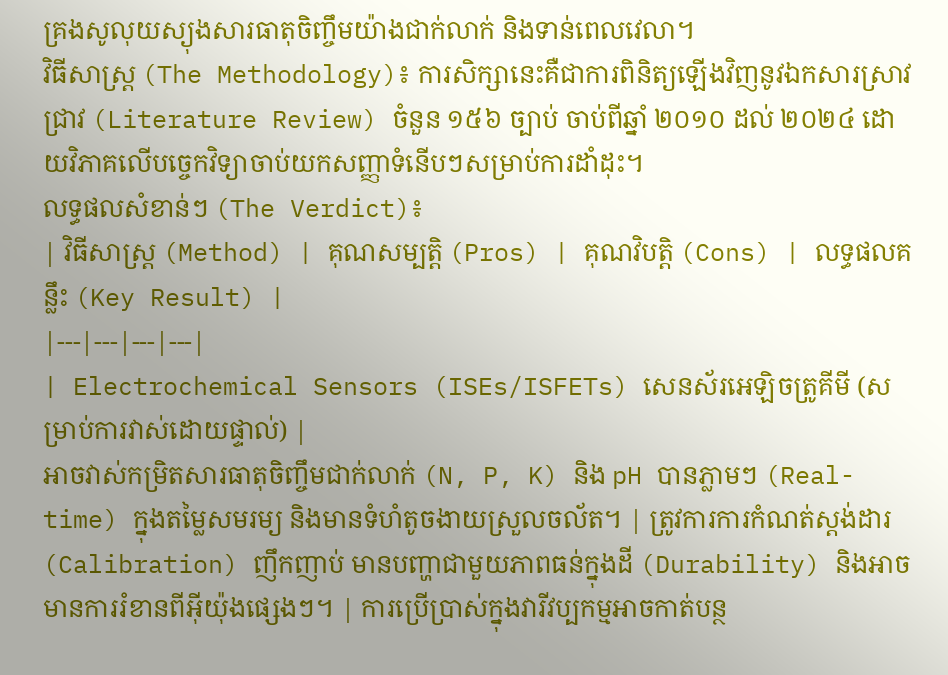គ្រងសូលុយស្យុងសារធាតុចិញ្ចឹមយ៉ាងជាក់លាក់ និងទាន់ពេលវេលា។
វិធីសាស្ត្រ (The Methodology)៖ ការសិក្សានេះគឺជាការពិនិត្យឡើងវិញនូវឯកសារស្រាវជ្រាវ (Literature Review) ចំនួន ១៥៦ ច្បាប់ ចាប់ពីឆ្នាំ ២០១០ ដល់ ២០២៤ ដោយវិភាគលើបច្ចេកវិទ្យាចាប់យកសញ្ញាទំនើបៗសម្រាប់ការដាំដុះ។
លទ្ធផលសំខាន់ៗ (The Verdict)៖
| វិធីសាស្ត្រ (Method) | គុណសម្បត្តិ (Pros) | គុណវិបត្តិ (Cons) | លទ្ធផលគន្លឹះ (Key Result) |
|---|---|---|---|
| Electrochemical Sensors (ISEs/ISFETs) សេនស័រអេឡិចត្រូគីមី (សម្រាប់ការវាស់ដោយផ្ទាល់) |
អាចវាស់កម្រិតសារធាតុចិញ្ចឹមជាក់លាក់ (N, P, K) និង pH បានភ្លាមៗ (Real-time) ក្នុងតម្លៃសមរម្យ និងមានទំហំតូចងាយស្រួលចល័ត។ | ត្រូវការការកំណត់ស្តង់ដារ (Calibration) ញឹកញាប់ មានបញ្ហាជាមួយភាពធន់ក្នុងដី (Durability) និងអាចមានការរំខានពីអ៊ីយ៉ុងផ្សេងៗ។ | ការប្រើប្រាស់ក្នុងវារីវប្បកម្មអាចកាត់បន្ថ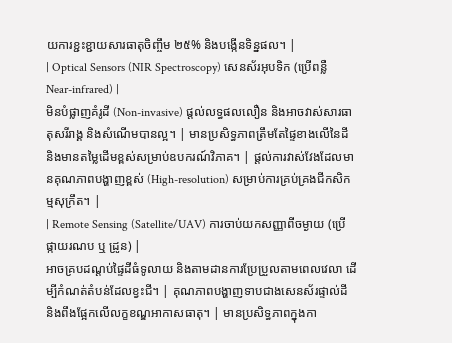យការខ្ជះខ្ជាយសារធាតុចិញ្ចឹម ២៥% និងបង្កើនទិន្នផល។ |
| Optical Sensors (NIR Spectroscopy) សេនស័រអុបទិក (ប្រើពន្លឺ Near-infrared) |
មិនបំផ្លាញគំរូដី (Non-invasive) ផ្តល់លទ្ធផលលឿន និងអាចវាស់សារធាតុសរីរាង្គ និងសំណើមបានល្អ។ | មានប្រសិទ្ធភាពត្រឹមតែផ្ទៃខាងលើនៃដី និងមានតម្លៃដើមខ្ពស់សម្រាប់ឧបករណ៍វិភាគ។ | ផ្តល់ការវាស់វែងដែលមានគុណភាពបង្ហាញខ្ពស់ (High-resolution) សម្រាប់ការគ្រប់គ្រងជីកសិកម្មសុក្រឹត។ |
| Remote Sensing (Satellite/UAV) ការចាប់យកសញ្ញាពីចម្ងាយ (ប្រើផ្កាយរណប ឬ ដ្រូន) |
អាចគ្របដណ្តប់ផ្ទៃដីធំទូលាយ និងតាមដានការប្រែប្រួលតាមពេលវេលា ដើម្បីកំណត់តំបន់ដែលខ្វះជី។ | គុណភាពបង្ហាញទាបជាងសេនស័រផ្ទាល់ដី និងពឹងផ្អែកលើលក្ខខណ្ឌអាកាសធាតុ។ | មានប្រសិទ្ធភាពក្នុងកា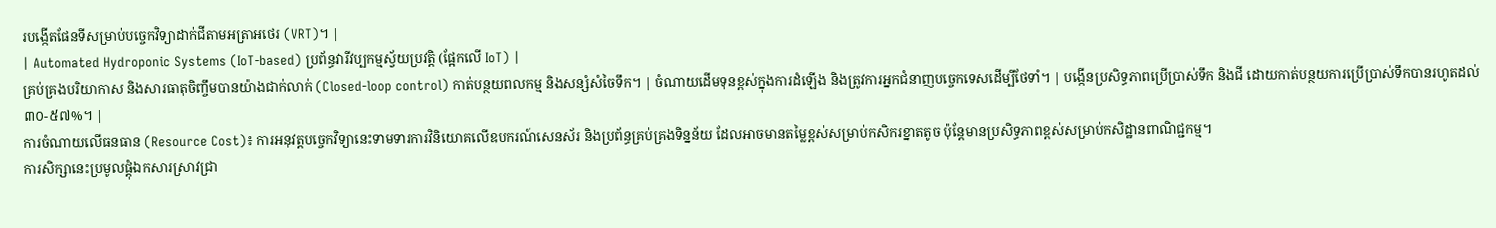របង្កើតផែនទីសម្រាប់បច្ចេកវិទ្យាដាក់ជីតាមអត្រាអថេរ (VRT)។ |
| Automated Hydroponic Systems (IoT-based) ប្រព័ន្ធវារីវប្បកម្មស្វ័យប្រវត្តិ (ផ្អែកលើ IoT) |
គ្រប់គ្រងបរិយាកាស និងសារធាតុចិញ្ចឹមបានយ៉ាងជាក់លាក់ (Closed-loop control) កាត់បន្ថយពលកម្ម និងសន្សំសំចៃទឹក។ | ចំណាយដើមទុនខ្ពស់ក្នុងការដំឡើង និងត្រូវការអ្នកជំនាញបច្ចេកទេសដើម្បីថែទាំ។ | បង្កើនប្រសិទ្ធភាពប្រើប្រាស់ទឹក និងជី ដោយកាត់បន្ថយការប្រើប្រាស់ទឹកបានរហូតដល់ ៣០-៥៧%។ |
ការចំណាយលើធនធាន (Resource Cost)៖ ការអនុវត្តបច្ចេកវិទ្យានេះទាមទារការវិនិយោគលើឧបករណ៍សេនស័រ និងប្រព័ន្ធគ្រប់គ្រងទិន្នន័យ ដែលអាចមានតម្លៃខ្ពស់សម្រាប់កសិករខ្នាតតូច ប៉ុន្តែមានប្រសិទ្ធភាពខ្ពស់សម្រាប់កសិដ្ឋានពាណិជ្ជកម្ម។
ការសិក្សានេះប្រមូលផ្តុំឯកសារស្រាវជ្រា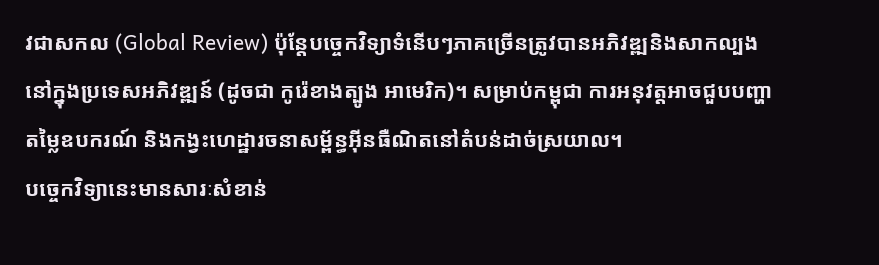វជាសកល (Global Review) ប៉ុន្តែបច្ចេកវិទ្យាទំនើបៗភាគច្រើនត្រូវបានអភិវឌ្ឍនិងសាកល្បងនៅក្នុងប្រទេសអភិវឌ្ឍន៍ (ដូចជា កូរ៉េខាងត្បូង អាមេរិក)។ សម្រាប់កម្ពុជា ការអនុវត្តអាចជួបបញ្ហាតម្លៃឧបករណ៍ និងកង្វះហេដ្ឋារចនាសម្ព័ន្ធអ៊ីនធឺណិតនៅតំបន់ដាច់ស្រយាល។
បច្ចេកវិទ្យានេះមានសារៈសំខាន់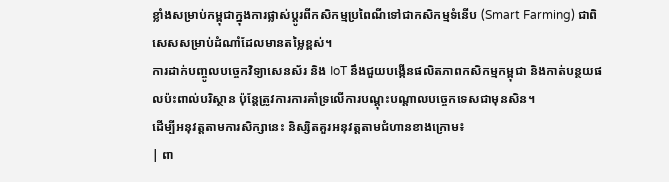ខ្លាំងសម្រាប់កម្ពុជាក្នុងការផ្លាស់ប្តូរពីកសិកម្មប្រពៃណីទៅជាកសិកម្មទំនើប (Smart Farming) ជាពិសេសសម្រាប់ដំណាំដែលមានតម្លៃខ្ពស់។
ការដាក់បញ្ចូលបច្ចេកវិទ្យាសេនស័រ និង IoT នឹងជួយបង្កើនផលិតភាពកសិកម្មកម្ពុជា និងកាត់បន្ថយផលប៉ះពាល់បរិស្ថាន ប៉ុន្តែត្រូវការការគាំទ្រលើការបណ្តុះបណ្តាលបច្ចេកទេសជាមុនសិន។
ដើម្បីអនុវត្តតាមការសិក្សានេះ និស្សិតគួរអនុវត្តតាមជំហានខាងក្រោម៖
| ពា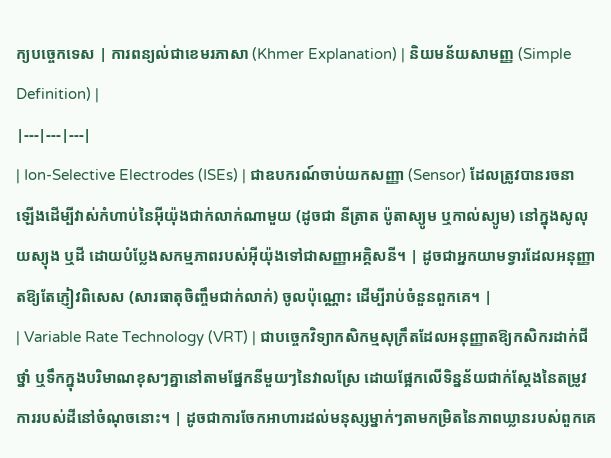ក្យបច្ចេកទេស | ការពន្យល់ជាខេមរភាសា (Khmer Explanation) | និយមន័យសាមញ្ញ (Simple Definition) |
|---|---|---|
| Ion-Selective Electrodes (ISEs) | ជាឧបករណ៍ចាប់យកសញ្ញា (Sensor) ដែលត្រូវបានរចនាឡើងដើម្បីវាស់កំហាប់នៃអ៊ីយ៉ុងជាក់លាក់ណាមួយ (ដូចជា នីត្រាត ប៉ូតាស្យូម ឬកាល់ស្យូម) នៅក្នុងសូលុយស្យុង ឬដី ដោយបំប្លែងសកម្មភាពរបស់អ៊ីយ៉ុងទៅជាសញ្ញាអគ្គិសនី។ | ដូចជាអ្នកយាមទ្វារដែលអនុញ្ញាតឱ្យតែភ្ញៀវពិសេស (សារធាតុចិញ្ចឹមជាក់លាក់) ចូលប៉ុណ្ណោះ ដើម្បីរាប់ចំនួនពួកគេ។ |
| Variable Rate Technology (VRT) | ជាបច្ចេកវិទ្យាកសិកម្មសុក្រឹតដែលអនុញ្ញាតឱ្យកសិករដាក់ជី ថ្នាំ ឬទឹកក្នុងបរិមាណខុសៗគ្នានៅតាមផ្នែកនីមួយៗនៃវាលស្រែ ដោយផ្អែកលើទិន្នន័យជាក់ស្តែងនៃតម្រូវការរបស់ដីនៅចំណុចនោះ។ | ដូចជាការចែកអាហារដល់មនុស្សម្នាក់ៗតាមកម្រិតនៃភាពឃ្លានរបស់ពួកគេ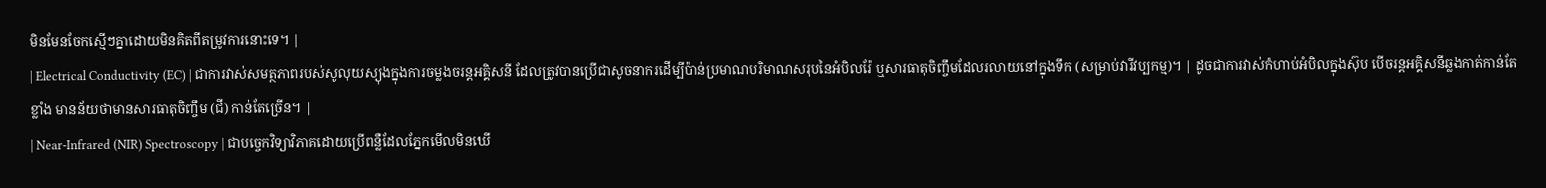មិនមែនចែកស្មើៗគ្នាដោយមិនគិតពីតម្រូវការនោះទេ។ |
| Electrical Conductivity (EC) | ជាការវាស់សមត្ថភាពរបស់សូលុយស្យុងក្នុងការចម្លងចរន្តអគ្គិសនី ដែលត្រូវបានប្រើជាសូចនាករដើម្បីប៉ាន់ប្រមាណបរិមាណសរុបនៃអំបិលរ៉ែ ឬសារធាតុចិញ្ចឹមដែលរលាយនៅក្នុងទឹក (សម្រាប់វារីវប្បកម្ម)។ | ដូចជាការវាស់កំហាប់អំបិលក្នុងស៊ុប បើចរន្តអគ្គិសនីឆ្លងកាត់កាន់តែខ្លាំង មានន័យថាមានសារធាតុចិញ្ចឹម (ជី) កាន់តែច្រើន។ |
| Near-Infrared (NIR) Spectroscopy | ជាបច្ចេកវិទ្យាវិភាគដោយប្រើពន្លឺដែលភ្នែកមើលមិនឃើ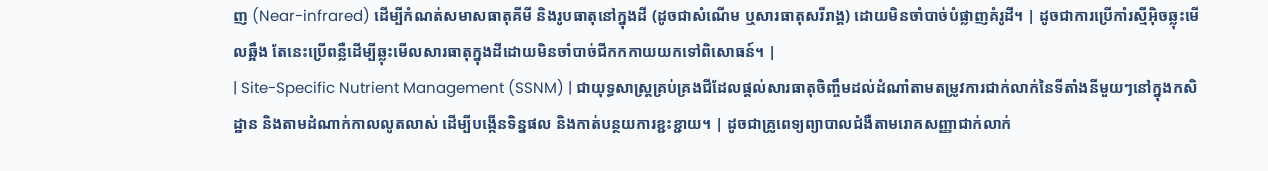ញ (Near-infrared) ដើម្បីកំណត់សមាសធាតុគីមី និងរូបធាតុនៅក្នុងដី (ដូចជាសំណើម ឬសារធាតុសរីរាង្គ) ដោយមិនចាំបាច់បំផ្លាញគំរូដី។ | ដូចជាការប្រើកាំរស្មីអ៊ិចឆ្លុះមើលឆ្អឹង តែនេះប្រើពន្លឺដើម្បីឆ្លុះមើលសារធាតុក្នុងដីដោយមិនចាំបាច់ជីកកកាយយកទៅពិសោធន៍។ |
| Site-Specific Nutrient Management (SSNM) | ជាយុទ្ធសាស្ត្រគ្រប់គ្រងជីដែលផ្តល់សារធាតុចិញ្ចឹមដល់ដំណាំតាមតម្រូវការជាក់លាក់នៃទីតាំងនីមួយៗនៅក្នុងកសិដ្ឋាន និងតាមដំណាក់កាលលូតលាស់ ដើម្បីបង្កើនទិន្នផល និងកាត់បន្ថយការខ្ជះខ្ជាយ។ | ដូចជាគ្រូពេទ្យព្យាបាលជំងឺតាមរោគសញ្ញាជាក់លាក់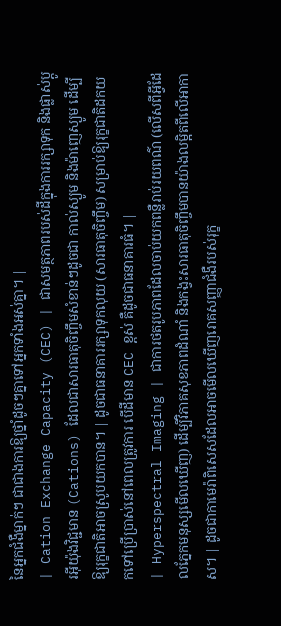នៃអ្នកជំងឺម្នាក់ៗ ជាជាងការឱ្យថ្នាំដូចៗគ្នាទៅអ្នកទាំងអស់គ្នា។ |
| Cation Exchange Capacity (CEC) | ជាសមត្ថភាពរបស់ដីក្នុងការរក្សាទុក និងផ្លាស់ប្តូរអ៊ីយ៉ុងវិជ្ជមាន (Cations) ដែលជាសារធាតុចិញ្ចឹមសំខាន់ៗដូចជា កាល់ស្យូម និងម៉ាញេស្យូម ដើម្បីឱ្យរុក្ខជាតិអាចស្រូបយកបាន។ | ដូចជាធនាគាររក្សាទុកលុយ (សារធាតុចិញ្ចឹម) សម្រាប់ឱ្យរុក្ខជាតិដកយកទៅប្រើប្រាស់នៅពេលត្រូវការ បើដីមាន CEC ខ្ពស់ គឺដូចជាធនាគារធំ។ |
| Hyperspectral Imaging | ជាការថតរូបភាពដែលចាប់យកពន្លឺរាប់រយពណ៌ (លើសពីអ្វីដែលភ្នែកមនុស្សមើលឃើញ) ដើម្បីវិភាគសុខភាពដំណាំ និងកង្វះសារធាតុចិញ្ចឹមបានយ៉ាងលម្អិតពីលើអាកាស។ | ដូចជាកាមេរ៉ាពិសេសដែលអាចមើលឃើញរោគសញ្ញាជំងឺរបស់រុក្ខ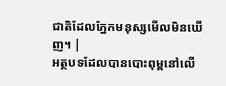ជាតិដែលភ្នែកមនុស្សមើលមិនឃើញ។ |
អត្ថបទដែលបានបោះពុម្ពនៅលើ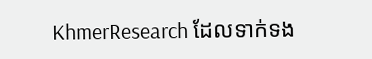KhmerResearch ដែលទាក់ទង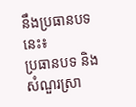នឹងប្រធានបទនេះ៖
ប្រធានបទ និងសំណួរស្រា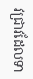វជ្រាវដែលទា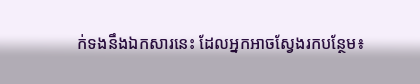ក់ទងនឹងឯកសារនេះ ដែលអ្នកអាចស្វែងរកបន្ថែម៖